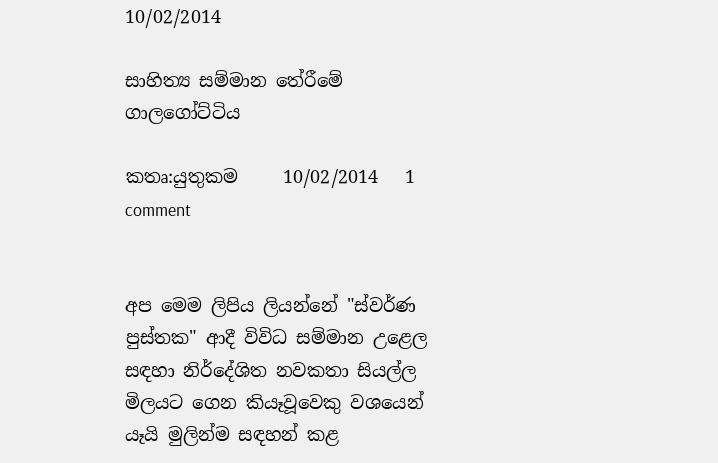10/02/2014

සාහිත්‍ය සම්මාන තේරීමේ ගාලගෝට්ටිය

කතෘ:යුතුකම     10/02/2014   1 comment


අප මෙම ලිපිය ලියන්නේ "ස්‌වර්ණ පුස්‌තක" ආදී විවිධ සම්මාන උළෙල සඳහා නිර්දේශිත නවකතා සියල්ල මිලයට ගෙන කියෑවූවෙකු වශයෙන් යෑයි මුලින්ම සඳහන් කළ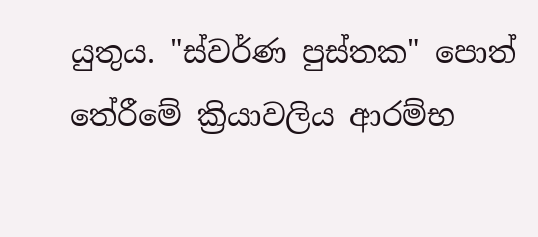යුතුය. "ස්‌වර්ණ පුස්‌තක" පොත් තේරීමේ ක්‍රියාවලිය ආරම්භ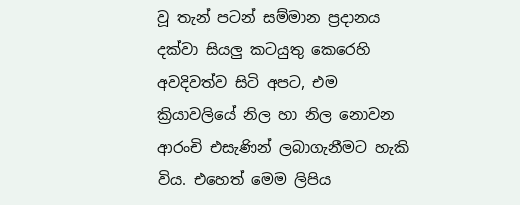වූ තැන් පටන් සම්මාන ප්‍රදානය දක්‌වා සියලු කටයුතු කෙරෙහි අවදිවත්ව සිටි අපට, එම ක්‍රියාවලියේ නිල හා නිල නොවන ආරංචි එසැණින් ලබාගැනීමට හැකි විය. එහෙත් මෙම ලිපිය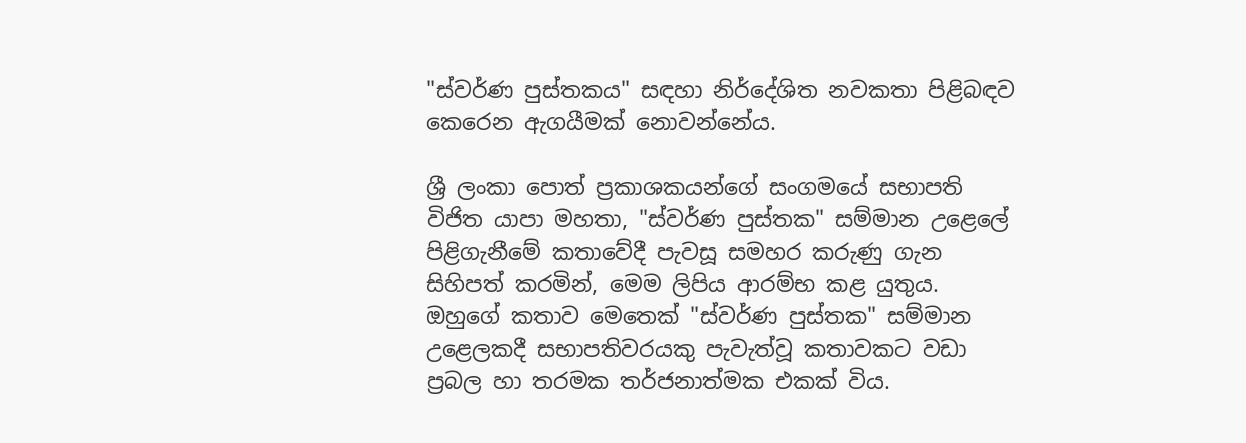"ස්‌වර්ණ පුස්‌තකය" සඳහා නිර්දේශිත නවකතා පිළිබඳව කෙරෙන ඇගයීමක්‌ නොවන්නේය.

ශ්‍රී ලංකා පොත් ප්‍රකාශකයන්ගේ සංගමයේ සභාපති විජිත යාපා මහතා, "ස්‌වර්ණ පුස්‌තක" සම්මාන උළෙලේ පිළිගැනීමේ කතාවේදී පැවසූ සමහර කරුණු ගැන සිහිපත් කරමින්, මෙම ලිපිය ආරම්භ කළ යුතුය. ඔහුගේ කතාව මෙතෙක්‌ "ස්‌වර්ණ පුස්‌තක" සම්මාන උළෙලකදී සභාපතිවරයකු පැවැත්වූ කතාවකට වඩා ප්‍රබල හා තරමක තර්ජනාත්මක එකක්‌ විය.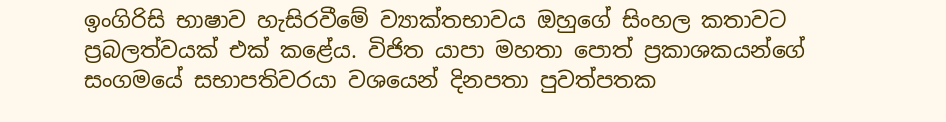ඉංගිරිසි භාෂාව හැසිරවීමේ ව්‍යාක්‌තභාවය ඔහුගේ සිංහල කතාවට ප්‍රබලත්වයක්‌ එක්‌ කළේය. විජිත යාපා මහතා පොත් ප්‍රකාශකයන්ගේ සංගමයේ සභාපතිවරයා වශයෙන් දිනපතා පුවත්පතක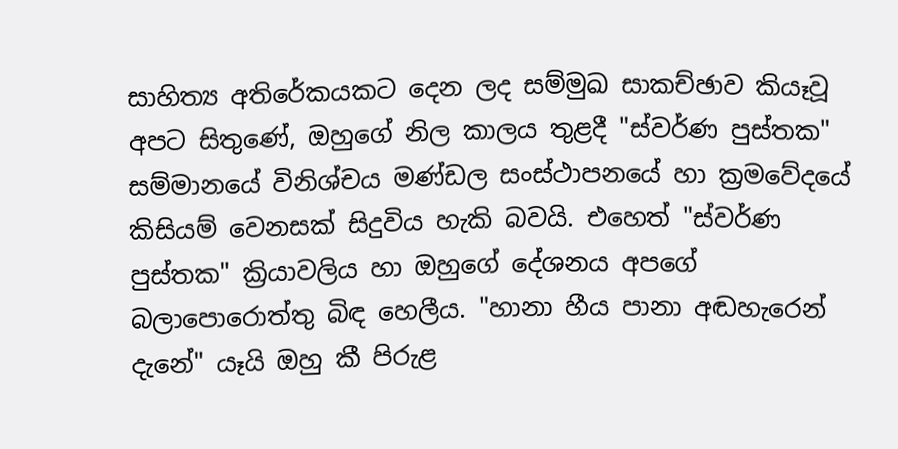සාහිත්‍ය අතිරේකයකට දෙන ලද සම්මුඛ සාකච්ඡාව කියෑවූ අපට සිතුණේ, ඔහුගේ නිල කාලය තුළදී "ස්‌වර්ණ පුස්‌තක" සම්මානයේ විනිශ්චය මණ්‌ඩල සංස්‌ථාපනයේ හා ක්‍රමවේදයේ කිසියම් වෙනසක්‌ සිදුවිය හැකි බවයි. එහෙත් "ස්‌වර්ණ පුස්‌තක" ක්‍රියාවලිය හා ඔහුගේ දේශනය අපගේ බලාපොරොත්තු බිඳ හෙලීය. "හානා හීය පානා අඬහැරෙන් දැනේ" යෑයි ඔහු කී පිරුළ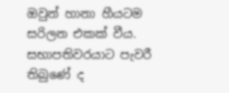ඔවුන් හානා හීයටම සරිලන එකක්‌ වීය. සභාපතිවරයාට පැවරී තිබුණේ ද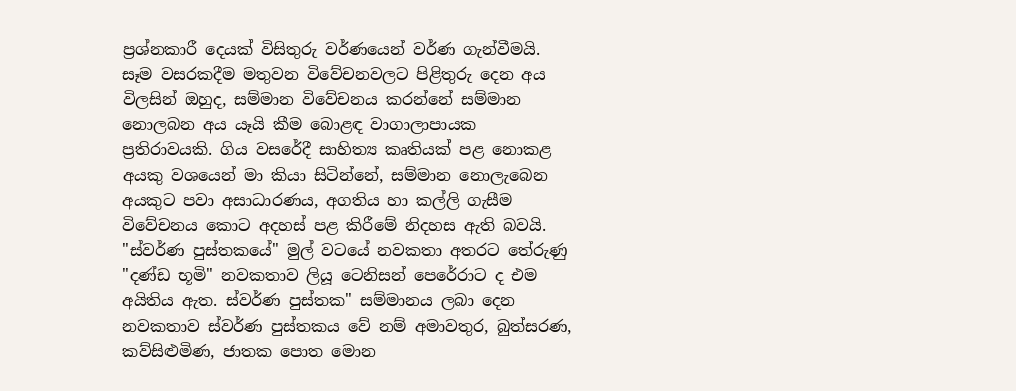ප්‍රශ්නකාරී දෙයක්‌ විසිතුරු වර්ණයෙන් වර්ණ ගැන්වීමයි. සෑම වසරකදීම මතුවන විවේචනවලට පිළිතුරු දෙන අය විලසින් ඔහුද, සම්මාන විවේචනය කරන්නේ සම්මාන නොලබන අය යෑයි කීම බොළඳ වාගාලාපායක ප්‍රතිරාවයකි. ගිය වසරේදී සාහිත්‍ය කෘතියක්‌ පළ නොකළ අයකු වශයෙන් මා කියා සිටින්නේ, සම්මාන නොලැබෙන අයකුට පවා අසාධාරණය, අගතිය හා කල්ලි ගැසීම විවේචනය කොට අදහස්‌ පළ කිරීමේ නිදහස ඇති බවයි. "ස්‌වර්ණ පුස්‌තකයේ" මුල් වටයේ නවකතා අතරට තේරුණු "දණ්‌ඩ භූමි" නවකතාව ලියූ ටෙනිසන් පෙරේරාට ද එම අයිතිය ඇත. ස්‌වර්ණ පුස්‌තක" සම්මානය ලබා දෙන නවකතාව ස්‌වර්ණ පුස්‌තකය වේ නම් අමාවතුර, බුත්සරණ, කව්සිළුමිණ, ජාතක පොත මොන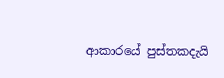ආකාරයේ පුස්‌තකදැයි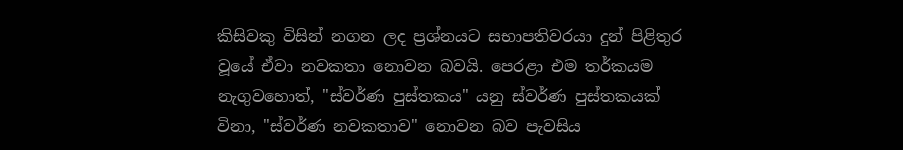කිසිවකු විසින් නගන ලද ප්‍රශ්නයට සභාපතිවරයා දුන් පිළිතුර වූයේ ඒවා නවකතා නොවන බවයි. පෙරළා එම තර්කයම නැගුවහොත්, "ස්‌වර්ණ පුස්‌තකය" යනු ස්‌වර්ණ පුස්‌තකයක්‌ විනා, "ස්‌වර්ණ නවකතාව" නොවන බව පැවසිය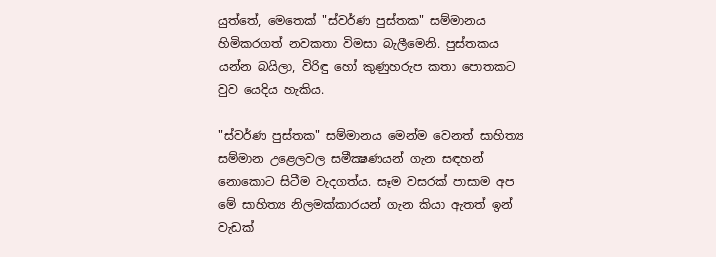යුත්තේ, මෙතෙක්‌ "ස්‌වර්ණ පුස්‌තක" සම්මානය හිමිකරගත් නවකතා විමසා බැලීමෙනි. පුස්‌තකය යන්න බයිලා, විරිඳු හෝ කුණුහරුප කතා පොතකට වුව යෙදිය හැකිය.

"ස්‌වර්ණ පුස්‌තක" සම්මානය මෙන්ම වෙනත් සාහිත්‍ය සම්මාන උළෙලවල සමීක්‍ෂණයන් ගැන සඳහන් නොකොට සිටීම වැදගත්ය. සෑම වසරක්‌ පාසාම අප මේ සාහිත්‍ය නිලමක්‌කාරයන් ගැන කියා ඇතත් ඉන් වැඩක්‌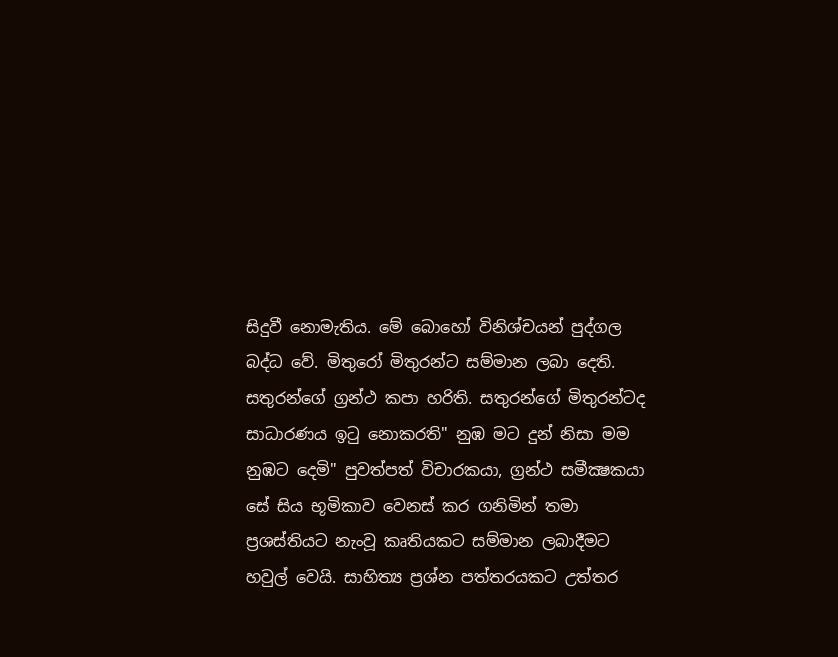සිදුවී නොමැතිය. මේ බොහෝ විනිශ්චයන් පුද්ගල බද්ධ වේ. මිතුරෝ මිතුරන්ට සම්මාන ලබා දෙති. සතුරන්ගේ ග්‍රන්ථ කපා හරිති. සතුරන්ගේ මිතුරන්ටද සාධාරණය ඉටු නොකරති" නුඹ මට දුන් නිසා මම නුඹට දෙමි" පුවත්පත් විචාරකයා, ග්‍රන්ථ සමීක්‍ෂකයා සේ සිය භූමිකාව වෙනස්‌ කර ගනිමින් තමා ප්‍රශස්‌තියට නැංවූ කෘතියකට සම්මාන ලබාදීමට හවුල් වෙයි. සාහිත්‍ය ප්‍රශ්න පත්තරයකට උත්තර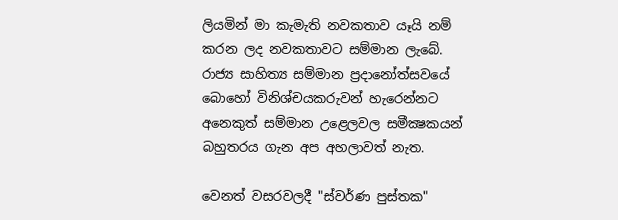ලියමින් මා කැමැති නවකතාව යෑයි නම් කරන ලද නවකතාවට සම්මාන ලැබේ. රාජ්‍ය සාහිත්‍ය සම්මාන ප්‍රදානෝත්සවයේ බොහෝ විනිශ්චයකරුවන් හැරෙන්නට අනෙකුත් සම්මාන උළෙලවල සමීක්‍ෂකයන් බහුතරය ගැන අප අහලාවත් නැත.

වෙනත් වසරවලදී "ස්‌වර්ණ පුස්‌තක"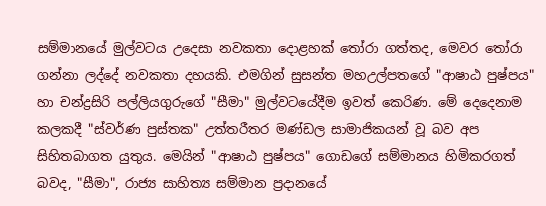සම්මානයේ මුල්වටය උදෙසා නවකතා දොළහක්‌ තෝරා ගත්තද, මෙවර තෝරා ගන්නා ලද්දේ නවකතා දහයකි. එමගින් සුසන්ත මහඋල්පතගේ "ආෂාඨ පුෂ්පය" හා චන්ද්‍රසිරි පල්ලියගුරුගේ "සීමා" මුල්වටයේදීම ඉවත් කෙරිණ. මේ දෙදෙනාම කලකදී "ස්‌වර්ණ පුස්‌තක" උත්තරීතර මණ්‌ඩල සාමාජිකයන් වූ බව අප සිහිතබාගත යුතුය. මෙයින් "ආෂාඨ පුෂ්පය" ගොඩගේ සම්මානය හිමිකරගත් බවද, "සීමා", රාජ්‍ය සාහිත්‍ය සම්මාන ප්‍රදානයේ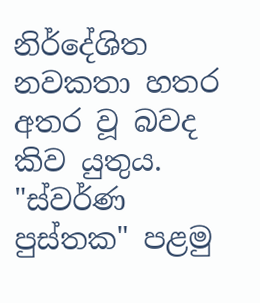නිර්දේශිත නවකතා හතර අතර වූ බවද කිව යුතුය. "ස්‌වර්ණ පුස්‌තක" පළමු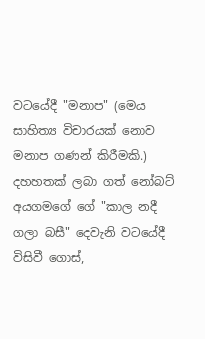වටයේදී "මනාප" (මෙය සාහිත්‍ය විචාරයක්‌ නොව මනාප ගණන් කිරීමකි.) දහහතක්‌ ලබා ගත් නෝබට්‌ අයගමගේ ගේ "කාල නදී ගලා බසී" දෙවැනි වටයේදී විසිවී ගොස්‌,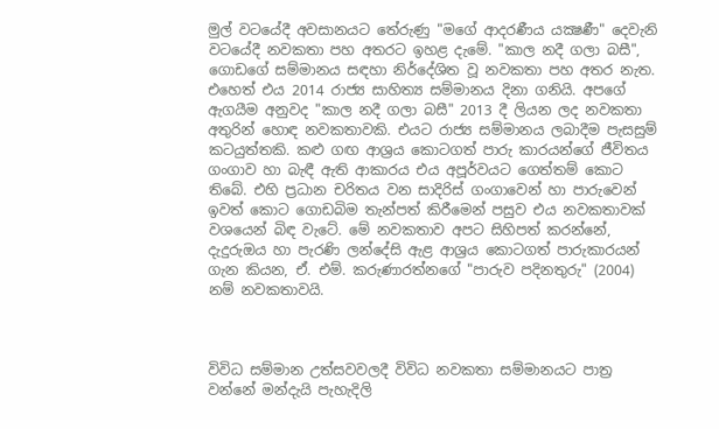මුල් වටයේදී අවසානයට තේරුණු "මගේ ආදරණීය යක්‍ෂණී" දෙවැනි වටයේදී නවකතා පහ අතරට ඉහළ දැමේ. "කාල නදී ගලා බසී", ගොඩගේ සම්මානය සඳහා නිර්දේශිත වූ නවකතා පහ අතර නැත. එහෙත් එය 2014 රාජ්‍ය සාහිත්‍ය සම්මානය දිනා ගනියි. අපගේ ඇගයීම අනුවද "කාල නදී ගලා බසී" 2013 දී ලියන ලද නවකතා අතුරින් හොඳ නවකතාවකි. එයට රාජ්‍ය සම්මානය ලබාදීම පැසසුම් කටයුත්තකි. කළු ගඟ ආශ්‍රය කොටගත් පාරු කාරයන්ගේ ජීවිතය ගංගාව හා බැඳී ඇති ආකාරය එය අපූර්වයට ගෙත්තම් කොට තිබේ. එහි ප්‍රධාන චරිතය වන සාදිරිස්‌ ගංගාවෙන් හා පාරුවෙන් ඉවත් කොට ගොඩබිම තැන්පත් කිරීමෙන් පසුව එය නවකතාවක්‌ වශයෙන් බිඳ වැටේ. මේ නවකතාව අපට සිහිපත් කරන්නේ, දැදුරුඔය හා පැරණි ලන්දේසි ඇළ ආශ්‍රය කොටගත් පාරුකාරයන් ගැන කියන, ඒ. එම්. කරුණාරත්නගේ "පාරුව පදිනතුරු" (2004) නම් නවකතාවයි.



විවිධ සම්මාන උත්සවවලදී විවිධ නවකතා සම්මානයට පාත්‍ර වන්නේ මන්දැයි පැහැදිලි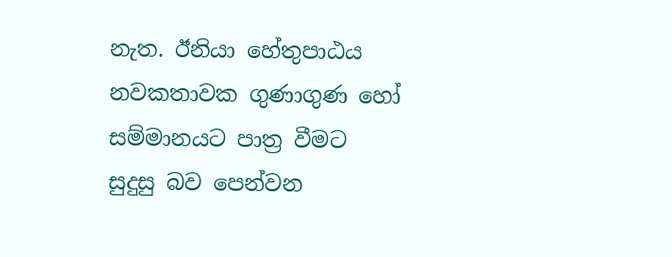නැත. ඊනියා හේතුපාඨය නවකතාවක ගුණාගුණ හෝ සම්මානයට පාත්‍ර වීමට සුදුසු බව පෙන්වන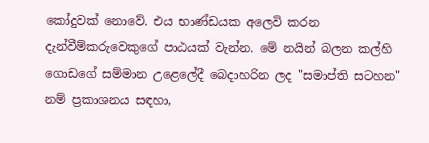කෝදුවක්‌ නොවේ. එය භාණ්‌ඩයක අලෙවි කරන දැන්වීම්කරුවෙකුගේ පාඨයක්‌ වැන්න. මේ නයින් බලන කල්හි ගොඩගේ සම්මාන උළෙලේදී බෙදාහරින ලද "සමාප්ති සටහන" නම් ප්‍රකාශනය සඳහා,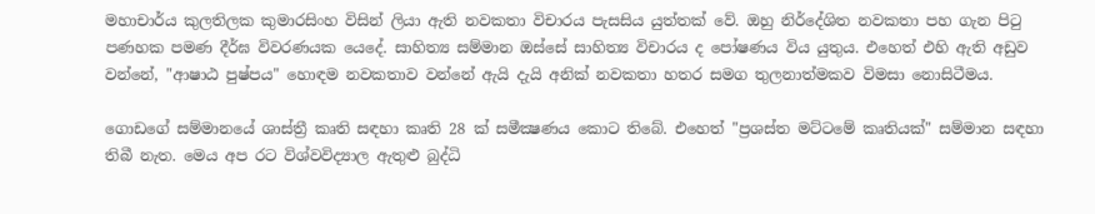මහාචාර්ය කුලතිලක කුමාරසිංහ විසින් ලියා ඇති නවකතා විචාරය පැසසිය යුත්තක්‌ වේ. ඔහු නිර්දේශිත නවකතා පහ ගැන පිටු පණහක පමණ දීර්ඝ විවරණයක යෙදේ. සාහිත්‍ය සම්මාන ඔස්‌සේ සාහිත්‍ය විචාරය ද පෝෂණය විය යුතුය. එහෙත් එහි ඇති අඩුව වන්නේ, "ආෂාඨ පුෂ්පය" හොඳම නවකතාව වන්නේ ඇයි දැයි අනික්‌ නවකතා හතර සමග තුලනාත්මකව විමසා නොසිටීමය.

ගොඩගේ සම්මානයේ ශාස්‌ත්‍රී කෘති සඳහා කෘති 28 ක්‌ සමීක්‍ෂණය කොට තිබේ. එහෙත් "ප්‍රශස්‌ත මට්‌ටමේ කෘතියක්‌" සම්මාන සඳහා තිබී නැත. මෙය අප රට විශ්වවිද්‍යාල ඇතුළු බුද්ධි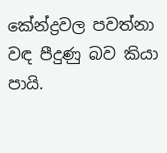කේන්ද්‍රවල පවත්නා වඳ පීදුණු බව කියා පායි.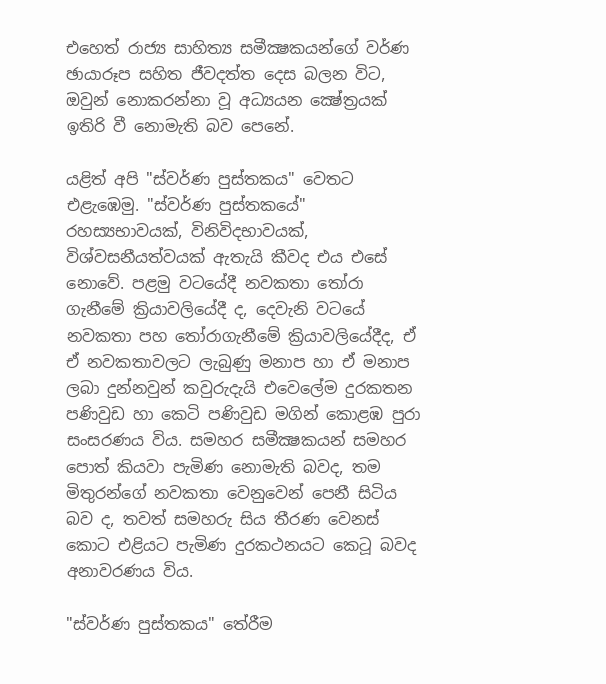එහෙත් රාජ්‍ය සාහිත්‍ය සමීක්‍ෂකයන්ගේ වර්ණ ඡායාරූප සහිත ජීවදත්ත දෙස බලන විට, ඔවුන් නොකරන්නා වූ අධ්‍යයන ක්‍ෂේත්‍රයක්‌ ඉතිරි වී නොමැති බව පෙනේ.

යළිත් අපි "ස්‌වර්ණ පුස්‌තකය" වෙතට එළැඹෙමු. "ස්‌වර්ණ පුස්‌තකයේ" රහස්‍යභාවයක්‌, විනිවිදභාවයක්‌, විශ්වසනීයත්වයක්‌ ඇතැයි කීවද එය එසේ නොවේ. පළමු වටයේදී නවකතා තෝරා ගැනීමේ ක්‍රියාවලියේදී ද, දෙවැනි වටයේ නවකතා පහ තෝරාගැනීමේ ක්‍රියාවලියේදීද, ඒ ඒ නවකතාවලට ලැබුණු මනාප හා ඒ මනාප ලබා දුන්නවුන් කවුරුදැයි එවෙලේම දුරකතන පණිවුඩ හා කෙටි පණිවුඩ මගින් කොළඹ පුරා සංසරණය විය. සමහර සමීක්‍ෂකයන් සමහර පොත් කියවා පැමිණ නොමැති බවද, තම මිතුරන්ගේ නවකතා වෙනුවෙන් පෙනී සිටිය බව ද, තවත් සමහරු සිය තීරණ වෙනස්‌ කොට එළියට පැමිණ දුරකථනයට කෙටූ බවද අනාවරණය විය.

"ස්‌වර්ණ පුස්‌තකය" තේරීම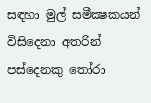සඳහා මුල් සමීක්‍ෂකයන් විසිදෙනා අතරින් පස්‌දෙනකු තෝරා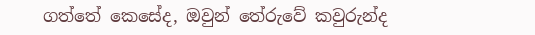ගත්තේ කෙසේද, ඔවුන් තේරුවේ කවුරුන්ද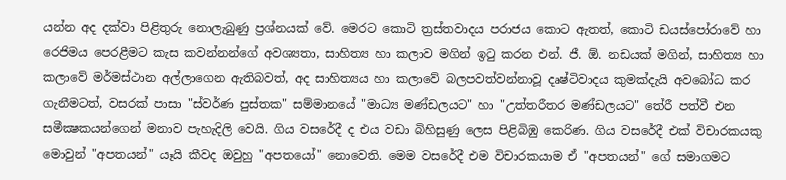යන්න අද දක්‌වා පිළිතුරු නොලැබුණු ප්‍රශ්නයක්‌ වේ. මෙරට කොටි ත්‍රස්‌තවාදය පරාජය කොට ඇතත්, කොටි ඩයස්‌පෝරාවේ හා රෙජිමය පෙරළීමට කැස කවන්නන්ගේ අවශ්‍යතා, සාහිත්‍ය හා කලාව මගින් ඉටු කරන එන්. ජී. ඕ. නඩයක්‌ මගින්, සාහිත්‍ය හා කලාවේ මර්මස්‌ථාන අල්ලාගෙන ඇතිබවත්, අද සාහිත්‍යය හා කලාවේ බලපවත්වන්නාවූ දෘෂ්ටිවාදය කුමක්‌දැයි අවබෝධ කර ගැනීමටත්, වසරක්‌ පාසා "ස්‌වර්ණ පුස්‌තක" සම්මානයේ "මාධ්‍ය මණ්‌ඩලයට" හා "උත්තරීතර මණ්‌ඩලයට" තේරී පත්වී එන සමීක්‍ෂකයන්ගෙන් මනාව පැහැදිලි වෙයි. ගිය වසරේදී ද එය වඩා බිහිසුණු ලෙස පිළිබිඹු කෙරිණ. ගිය වසරේදී එක්‌ විචාරකයකු මොවුන් "අපතයන්" යෑයි කීවද ඔවුහු "අපතයෝ" නොවෙති. මෙම වසරේදී එම විචාරකයාම ඒ "අපතයන්" ගේ සමාගමට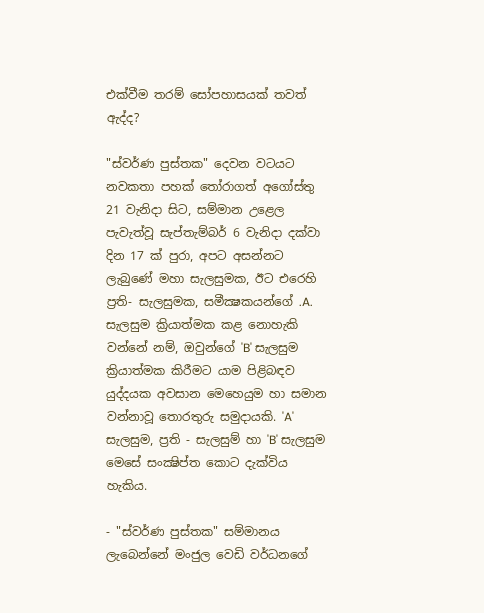එක්‌වීම තරම් සෝපහාසයක්‌ තවත් ඇද්ද?

"ස්‌වර්ණ පුස්‌තක" දෙවන වටයට නවකතා පහක්‌ තෝරාගත් අගෝස්‌තු 21 වැනිදා සිට, සම්මාන උළෙල පැවැත්වූ සැප්තැම්බර් 6 වැනිදා දක්‌වා දින 17 ක්‌ පුරා, අපට අසන්නට ලැබුණේ මහා සැලසුමක, ඊට එරෙහි ප්‍රති- සැලසුමක, සමීක්‍ෂකයන්ගේ .A. සැලසුම ක්‍රියාත්මක කළ නොහැකි වන්නේ නම්, ඔවුන්ගේ 'B' සැලසුම ක්‍රියාත්මක කිරීමට යාම පිළිබඳව යුද්දයක අවසාන මෙහෙයුම හා සමාන වන්නාවූ තොරතුරු සමුදායකි. 'A' සැලසුම, ප්‍රති - සැලසුම් හා 'B' සැලසුම මෙසේ සංක්‍ෂිප්ත කොට දැක්‌විය හැකිය.

- "ස්‌වර්ණ පුස්‌තක" සම්මානය ලැබෙන්නේ මංජුල වෙඩි වර්ධනගේ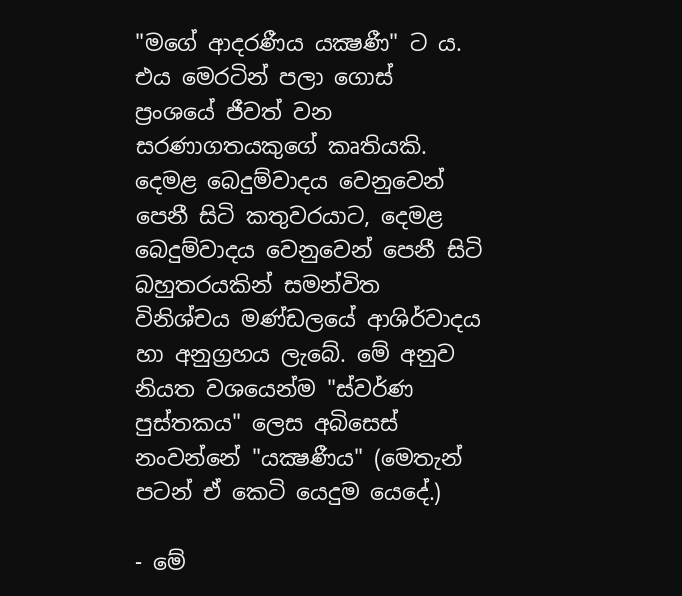"මගේ ආදරණීය යක්‍ෂණී" ට ය. එය මෙරටින් පලා ගොස්‌ ප්‍රංශයේ ජීවත් වන සරණාගතයකුගේ කෘතියකි. දෙමළ බෙදුම්වාදය වෙනුවෙන් පෙනී සිටි කතුවරයාට, දෙමළ බෙදුම්වාදය වෙනුවෙන් පෙනී සිටි බහුතරයකින් සමන්විත විනිශ්චය මණ්‌ඩලයේ ආශිර්වාදය හා අනුග්‍රහය ලැබේ. මේ අනුව නියත වශයෙන්ම "ස්‌වර්ණ පුස්‌තකය" ලෙස අබිසෙස්‌ නංවන්නේ "යක්‍ෂණීය" (මෙතැන් පටන් ඒ කෙටි යෙදුම යෙදේ.)

- මේ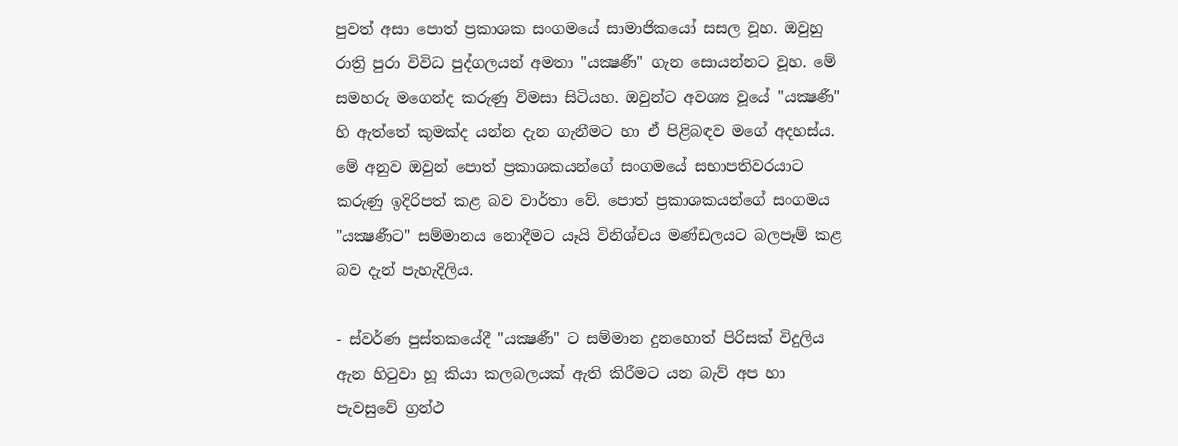පුවත් අසා පොත් ප්‍රකාශක සංගමයේ සාමාජිකයෝ සසල වූහ. ඔවුහු රාත්‍රි පුරා විවිධ පුද්ගලයන් අමතා "යක්‍ෂණී" ගැන සොයන්නට වූහ. මේ සමහරු මගෙන්ද කරුණු විමසා සිටියහ. ඔවුන්ට අවශ්‍ය වූයේ "යක්‍ෂණී" හි ඇත්තේ කුමක්‌ද යන්න දැන ගැනීමට හා ඒ පිළිබඳව මගේ අදහස්‌ය. මේ අනුව ඔවුන් පොත් ප්‍රකාශකයන්ගේ සංගමයේ සභාපතිවරයාට කරුණු ඉදිරිපත් කළ බව වාර්තා වේ. පොත් ප්‍රකාශකයන්ගේ සංගමය "යක්‍ෂණීට" සම්මානය නොදීමට යෑයි විනිශ්චය මණ්‌ඩලයට බලපෑම් කළ බව දැන් පැහැදිලිය.

- ස්‌වර්ණ පුස්‌තකයේදී "යක්‍ෂණී" ට සම්මාන දුනහොත් පිරිසක්‌ විදුලිය ඇන හිටුවා හූ කියා කලබලයක්‌ ඇති කිරීමට යන බැව් අප හා පැවසුවේ ග්‍රන්ථ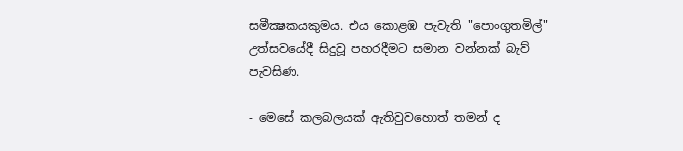සමීක්‍ෂකයකුමය. එය කොළඹ පැවැති "පොංගුතමිල්" උත්සවයේදී සිදුවූ පහරදීමට සමාන වන්නක්‌ බැව් පැවසිණ.

- මෙසේ කලබලයක්‌ ඇතිවුවහොත් තමන් ද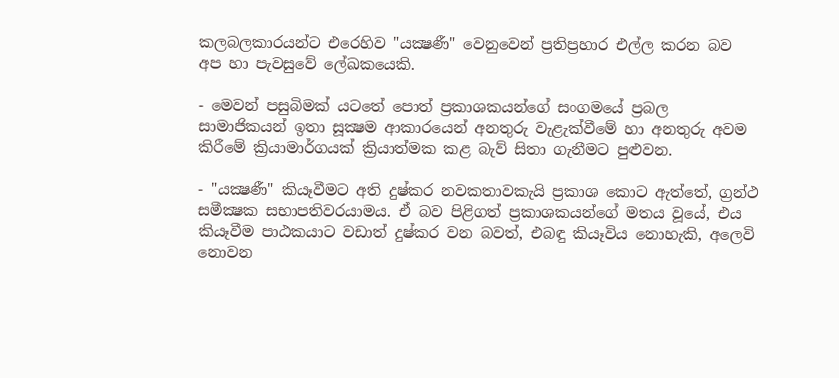කලබලකාරයන්ට එරෙහිව "යක්‍ෂණී" වෙනුවෙන් ප්‍රතිප්‍රහාර එල්ල කරන බව අප හා පැවසුවේ ලේඛකයෙකි.

- මෙවන් පසුබිමක්‌ යටතේ පොත් ප්‍රකාශකයන්ගේ සංගමයේ ප්‍රබල සාමාජිකයන් ඉතා සූක්‍ෂම ආකාරයෙන් අනතුරු වැළැක්‌වීමේ හා අනතුරු අවම කිරීමේ ක්‍රියාමාර්ගයක්‌ ක්‍රියාත්මක කළ බැව් සිතා ගැනීමට පුළුවන.

- "යක්‍ෂණී" කියෑවීමට අති දුෂ්කර නවකතාවකැයි ප්‍රකාශ කොට ඇත්තේ, ග්‍රන්ථ සමීක්‍ෂක සභාපතිවරයාමය. ඒ බව පිළිගත් ප්‍රකාශකයන්ගේ මතය වූයේ, එය කියෑවීම පාඨකයාට වඩාත් දුෂ්කර වන බවත්, එබඳු කියෑවිය නොහැකි, අලෙවි නොවන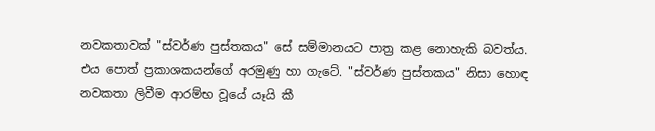නවකතාවක්‌ "ස්‌වර්ණ පුස්‌තකය" සේ සම්මානයට පාත්‍ර කළ නොහැකි බවත්ය. එය පොත් ප්‍රකාශකයන්ගේ අරමුණු හා ගැටේ. "ස්‌වර්ණ පුස්‌තකය" නිසා හොඳ නවකතා ලිවීම ආරම්භ වූයේ යෑයි කී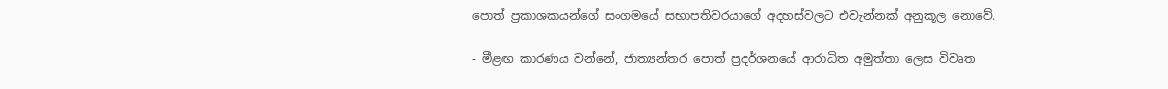පොත් ප්‍රකාශකයන්ගේ සංගමයේ සභාපතිවරයාගේ අදහස්‌වලට එවැන්නක්‌ අනුකූල නොවේ.

- මීළඟ කාරණය වන්නේ, ජාත්‍යන්තර පොත් ප්‍රදර්ශනයේ ආරාධිත අමුත්තා ලෙස විවෘත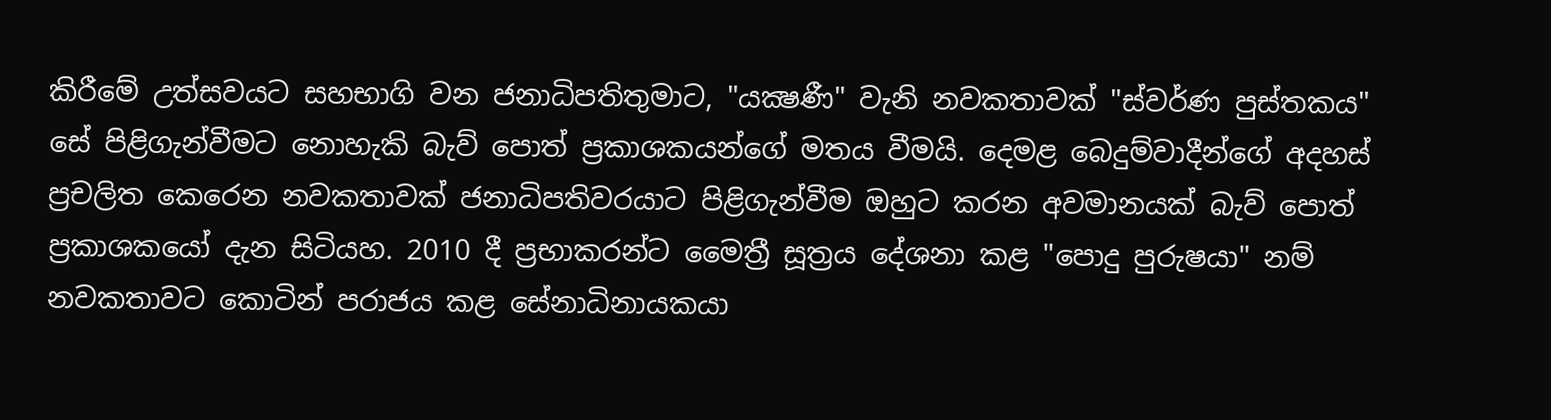කිරීමේ උත්සවයට සහභාගි වන ජනාධිපතිතුමාට, "යක්‍ෂණී" වැනි නවකතාවක්‌ "ස්‌වර්ණ පුස්‌තකය" සේ පිළිගැන්වීමට නොහැකි බැව් පොත් ප්‍රකාශකයන්ගේ මතය වීමයි. දෙමළ බෙදුම්වාදීන්ගේ අදහස්‌ ප්‍රචලිත කෙරෙන නවකතාවක්‌ ජනාධිපතිවරයාට පිළිගැන්වීම ඔහුට කරන අවමානයක්‌ බැව් පොත් ප්‍රකාශකයෝ දැන සිටියහ. 2010 දී ප්‍රභාකරන්ට මෛත්‍රී සූත්‍රය දේශනා කළ "පොදු පුරුෂයා" නම් නවකතාවට කොටින් පරාජය කළ සේනාධිනායකයා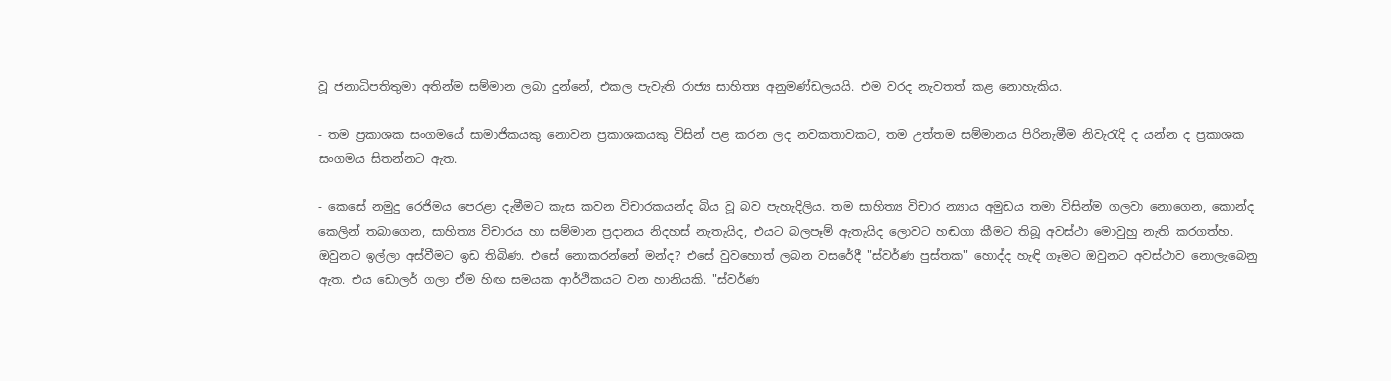වූ ජනාධිපතිතුමා අතින්ම සම්මාන ලබා දුන්නේ, එකල පැවැති රාජ්‍ය සාහිත්‍ය අනුමණ්‌ඩලයයි. එම වරද නැවතත් කළ නොහැකිය.

- තම ප්‍රකාශක සංගමයේ සාමාජිකයකු නොවන ප්‍රකාශකයකු විසින් පළ කරන ලද නවකතාවකට, තම උත්තම සම්මානය පිරිනැමීම නිවැරැදි ද යන්න ද ප්‍රකාශක සංගමය සිතන්නට ඇත.

- කෙසේ නමුදු රෙජිමය පෙරළා දැමීමට කැස කවන විචාරකයන්ද බිය වූ බව පැහැදිලිය. තම සාහිත්‍ය විචාර න්‍යාය අමුඩය තමා විසින්ම ගලවා නොගෙන, කොන්ද කෙලින් තබාගෙන, සාහිත්‍ය විචාරය හා සම්මාන ප්‍රදානය නිදහස්‌ නැතැයිද, එයට බලපෑම් ඇතැයිද ලොවට හඬගා කීමට තිබූ අවස්‌ථා මොවුහු නැති කරගත්හ. ඔවුනට ඉල්ලා අස්‌වීමට ඉඩ තිබිණ. එසේ නොකරන්නේ මන්ද? එසේ වුවහොත් ලබන වසරේදී "ස්‌වර්ණ පුස්‌තක" හොද්ද හැඳි ගෑමට ඔවුනට අවස්‌ථාව නොලැබෙනු ඇත. එය ඩොලර් ගලා ඒම හිඟ සමයක ආර්ථිකයට වන හානියකි. "ස්‌වර්ණ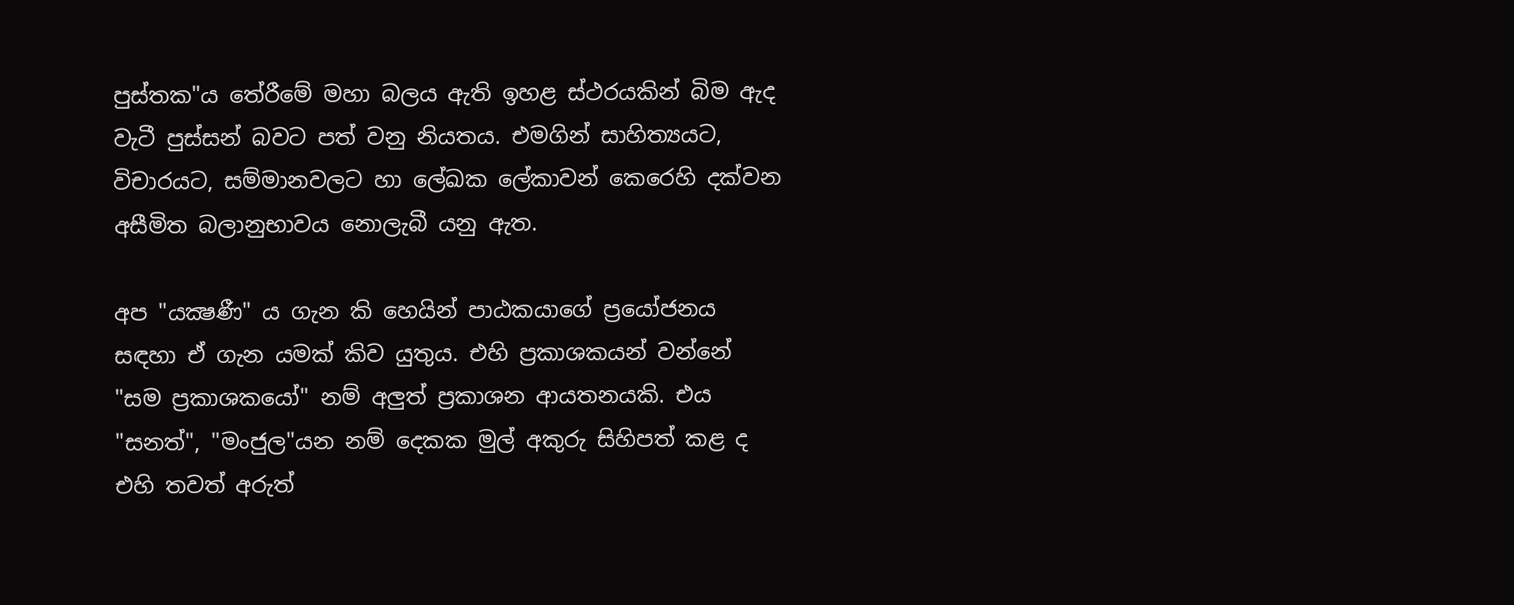පුස්‌තක"ය තේරීමේ මහා බලය ඇති ඉහළ ස්‌ථරයකින් බිම ඇද වැටී පුස්‌සන් බවට පත් වනු නියතය. එමගින් සාහිත්‍යයට, විචාරයට, සම්මානවලට හා ලේඛක ලේකාවන් කෙරෙහි දක්‌වන අසීමිත බලානුභාවය නොලැබී යනු ඇත.

අප "යක්‍ෂණී" ය ගැන කි හෙයින් පාඨකයාගේ ප්‍රයෝජනය සඳහා ඒ ගැන යමක්‌ කිව යුතුය. එහි ප්‍රකාශකයන් වන්නේ "සම ප්‍රකාශකයෝ" නම් අලුත් ප්‍රකාශන ආයතනයකි. එය "සනත්", "මංජුල"යන නම් දෙකක මුල් අකුරු සිහිපත් කළ ද එහි තවත් අරුත්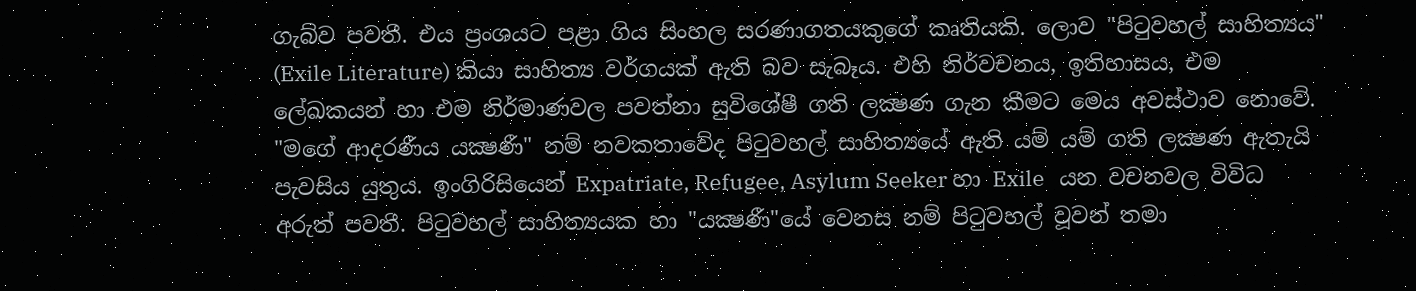ගැබ්ව පවතී. එය ප්‍රංශයට පළා ගිය සිංහල සරණාගතයකුගේ කෘතියකි. ලොව "පිටුවහල් සාහිත්‍යය" (Exile Literature) කියා සාහිත්‍ය වර්ගයක්‌ ඇති බව සැබෑය. එහි නිර්වචනය, ඉතිහාසය, එම ලේඛකයන් හා එම නිර්මාණවල පවත්නා සුවිශේෂී ගති ලක්‍ෂණ ගැන කීමට මෙය අවස්‌ථාව නොවේ. "මගේ ආදරණීය යක්‍ෂණී" නම් නවකතාවේද පිටුවහල් සාහිත්‍යයේ ඇති යම් යම් ගති ලක්‍ෂණ ඇතැයි පැවසිය යුතුය. ඉංගිරිසියෙන් Expatriate, Refugee, Asylum Seeker හා Exile   යන වචනවල විවිධ අරුත් පවතී. පිටුවහල් සාහිත්‍යයක හා "යක්‍ෂණී"යේ වෙනස නම් පිටුවහල් වූවන් තමා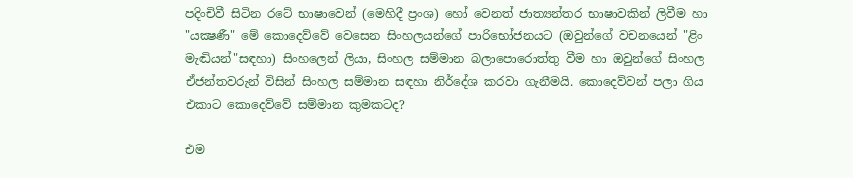පදිංචිවී සිටින රටේ භාෂාවෙන් (මෙහිදී ප්‍රංශ) හෝ වෙනත් ජාත්‍යන්තර භාෂාවකින් ලිවීම හා "යක්‍ෂණී" මේ කොදෙව්වේ වෙසෙන සිංහලයන්ගේ පාරිභෝජනයට (ඔවුන්ගේ වචනයෙන් "ළිං මැඬියන්"සඳහා) සිංහලෙන් ලියා, සිංහල සම්මාන බලාපොරොත්තු වීම හා ඔවුන්ගේ සිංහල ඒජන්තවරුන් විසින් සිංහල සම්මාන සඳහා නිර්දේශ කරවා ගැනීමයි. කොදෙව්වන් පලා ගිය එකාට කොදෙව්වේ සම්මාන කුමකටද?

එම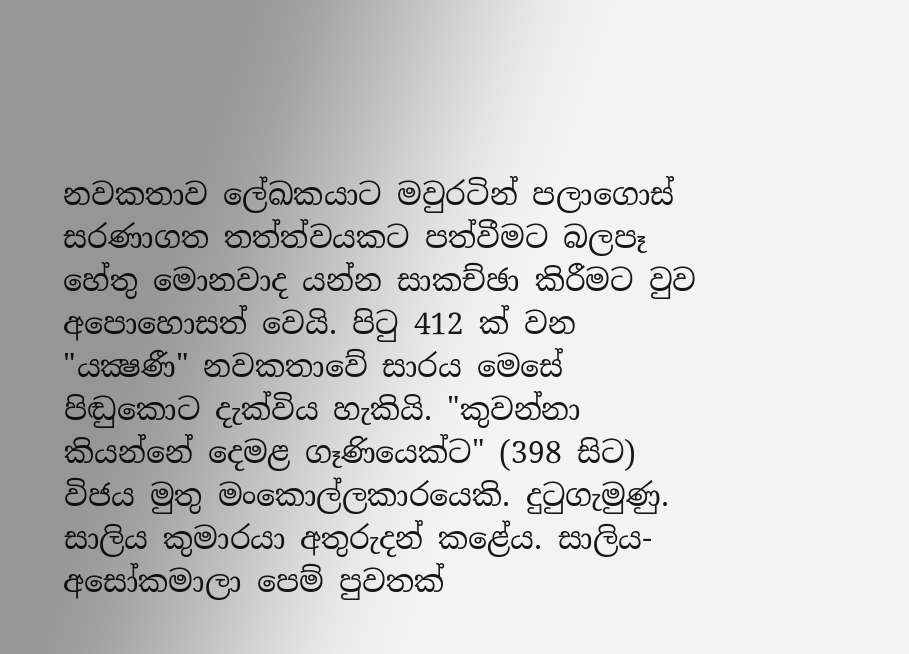නවකතාව ලේඛකයාට මවුරටින් පලාගොස්‌ සරණාගත තත්ත්වයකට පත්වීමට බලපෑ හේතු මොනවාද යන්න සාකච්ඡා කිරීමට වුව අපොහොසත් වෙයි. පිටු 412 ක්‌ වන "යක්‍ෂණී" නවකතාවේ සාරය මෙසේ පිඬුකොට දැක්‌විය හැකියි. "කුවන්නා කියන්නේ දෙමළ ගෑණියෙක්‌ට" (398 සිට) විජය මුතු මංකොල්ලකාරයෙකි. දුටුගැමුණු. සාලිය කුමාරයා අතුරුදන් කළේය. සාලිය- අසෝකමාලා පෙම් පුවතක්‌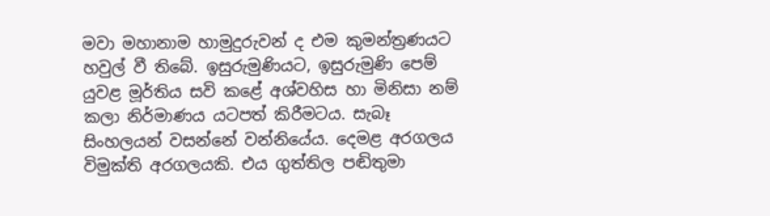මවා මහානාම හාමුදුරුවන් ද එම කුමන්ත්‍රණයට හවුල් වී තිබේ. ඉසුරුමුණියට, ඉසුරුමුණි පෙම් යුවළ මූර්තිය සවි කළේ අශ්වහිස හා මිනිසා නම් කලා නිර්මාණය යටපත් කිරීමටය. සැබෑ සිංහලයන් වසන්නේ වන්නියේය. දෙමළ අරගලය විමුක්‌ති අරගලයකි. එය ගුත්තිල පඬිතුමා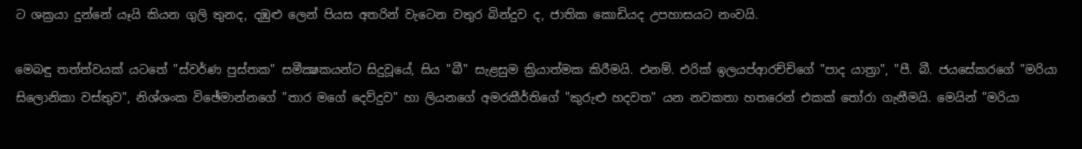ට ශක්‍රයා දුන්නේ යෑයි කියන ගුලි තුනද, දඹුළු ලෙන් පියස අතරින් වැටෙන වතුර බින්දුව ද, ජාතික කොඩියද උපහාසයට නංවයි.

මෙබඳු තත්ත්වයක්‌ යටතේ "ස්‌වර්ණ පුස්‌තක" සමීක්‍ෂකයන්ට සිදුවූයේ, සිය "බී" සැළසුම ක්‍රියාත්මක කිරීමයි. එනම්. එරික්‌ ඉලයප්ආරච්චිගේ "පාද යාත්‍රා", "පී. බී. ජයසේකරගේ "මරියා සිලොනිකා වස්‌තුව", නිශ්ශංක විඡේමාන්නගේ "තාර මගේ දෙව්දුව" හා ලියනගේ අමරකීර්තිගේ "කුරුළු හදවත" යන නවකතා හතරෙන් එකක්‌ තෝරා ගැනීමයි. මෙයින් "මරියා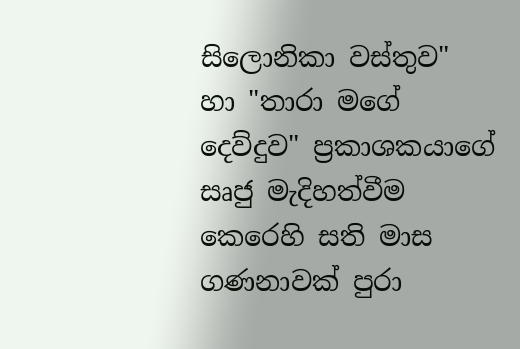සිලොනිකා වස්‌තුව" හා "තාරා මගේ දෙව්දුව" ප්‍රකාශකයාගේ සෘජු මැදිහත්වීම කෙරෙහි සති මාස ගණනාවක්‌ පුරා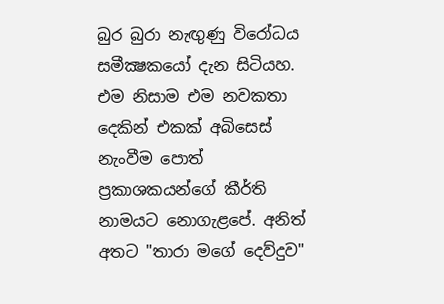බුර බුරා නැඟුණු විරෝධය සමීක්‍ෂකයෝ දැන සිටියහ. එම නිසාම එම නවකතා දෙකින් එකක්‌ අබිසෙස්‌ නැංවීම පොත් ප්‍රකාශකයන්ගේ කීර්ති නාමයට නොගැළපේ. අනිත් අතට "තාරා මගේ දෙව්දුව"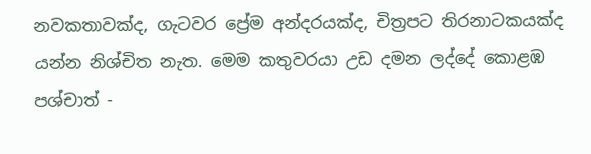නවකතාවක්‌ද, ගැටවර ප්‍රේම අන්දරයක්‌ද, චිත්‍රපට තිරනාටකයක්‌ද යන්න නිශ්චිත නැත. මෙම කතුවරයා උඩ දමන ලද්දේ කොළඹ පශ්චාත් -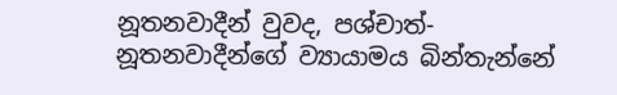නූතනවාදීන් වුවද, පශ්චාත්- නූතනවාදීන්ගේ ව්‍යායාමය බින්තැන්නේ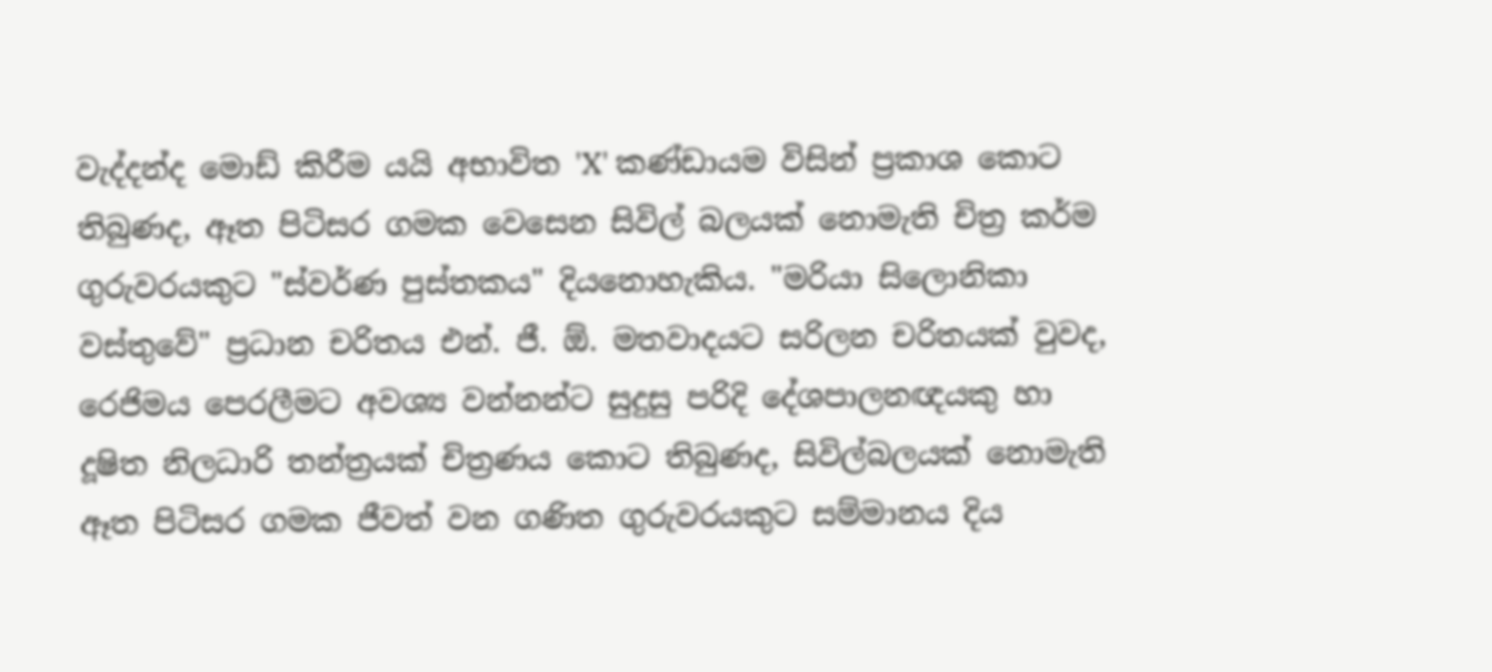වැද්දන්ද මොඩ් කිරීම යයි අභාවිත 'X' කණ්‌ඩායම විසින් ප්‍රකාශ කොට තිබුණද, ඈත පිටිසර ගමක වෙසෙන සිවිල් බලයක්‌ නොමැති චිත්‍ර කර්ම ගුරුවරයකුට "ස්‌වර්ණ පුස්‌තකය" දියනොහැකිය. "මරියා සිලොනිකා වස්‌තුවේ" ප්‍රධාන චරිතය එන්. ජී. ඕ. මතවාදයට සරිලන චරිතයක්‌ වුවද, රෙජිමය පෙරලීමට අවශ්‍ය වන්නන්ට සුදුසු පරිදි දේශපාලනඥයකු හා දූෂිත නිලධාරි තන්ත්‍රයක්‌ චිත්‍රණය කොට තිබුණද, සිවිල්බලයක්‌ නොමැති ඈත පිටිසර ගමක ජීවත් වන ගණිත ගුරුවරයකුට සම්මානය දිය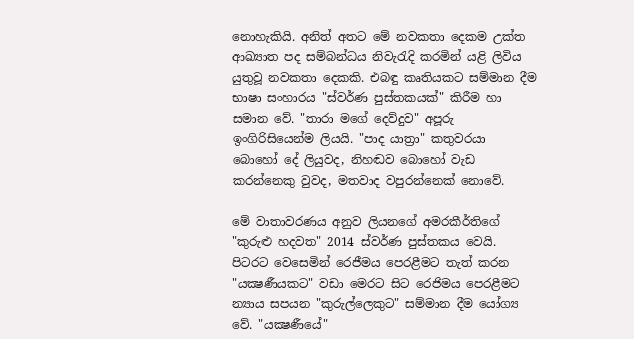නොහැකියි. අනිත් අතට මේ නවකතා දෙකම උක්‌ත ආඛ්‍යාත පද සම්බන්ධය නිවැරැදි කරමින් යළි ලිවිය යුතුවූ නවකතා දෙකකි. එබඳු කෘතියකට සම්මාන දීම භාෂා සංහාරය "ස්‌වර්ණ පුස්‌තකයක්‌" කිරීම හා සමාන වේ. "තාරා මගේ දෙව්දුව" අපූරු ඉංගිරිසියෙන්ම ලියයි. "පාද යාත්‍රා" කතුවරයා බොහෝ දේ ලියුවද, නිහඬව බොහෝ වැඩ කරන්නෙකු වුවද, මතවාද වපුරන්නෙක්‌ නොවේ.

මේ වාතාවරණය අනුව ලියනගේ අමරකීර්තිගේ "කුරුළු හදවත" 2014 ස්‌වර්ණ පුස්‌තකය වෙයි. පිටරට වෙසෙමින් රෙජීමය පෙරළීමට තැත් කරන "යක්‍ෂණීයකට" වඩා මෙරට සිට රෙජිමය පෙරළීමට න්‍යාය සපයන "කුරුල්ලෙකුට" සම්මාන දීම යෝග්‍ය වේ. "යක්‍ෂණීයේ"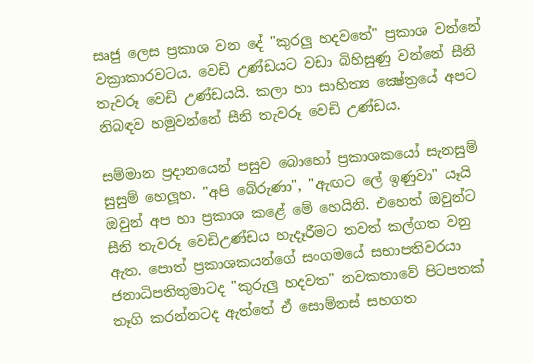සෘජු ලෙස ප්‍රකාශ වන දේ "කුරලු හදවතේ" ප්‍රකාශ වන්නේ වක්‍රාකාරවටය. වෙඩි උණ්‌ඩයට වඩා බිහිසුණු වන්නේ සීනි තැවරූ වෙඩි උණ්‌ඩයයි. කලා හා සාහිත්‍ය ක්‍ෂේත්‍රයේ අපට නිබඳව හමුවන්නේ සීනි තැවරූ වෙඩි උණ්‌ඩය.

සම්මාන ප්‍රදානයෙන් පසුව බොහෝ ප්‍රකාශකයෝ සැනසුම් සුසුම් හෙලූහ. "අපි බේරුණා", "ඇඟට ලේ ඉණුවා" යෑයි ඔවුන් අප හා ප්‍රකාශ කළේ මේ හෙයිනි. එහෙත් ඔවුන්ට සීනි තැවරූ වෙඩිඋණ්‌ඩය හැදෑරීමට තවත් කල්ගත වනු ඇත. පොත් ප්‍රකාශකයන්ගේ සංගමයේ සභාපතිවරයා ජනාධිපතිතුමාටද "කුරුලු හදවත" නවකතාවේ පිටපතක්‌ තෑගි කරන්නටද ඇත්තේ ඒ සොම්නස්‌ සහගත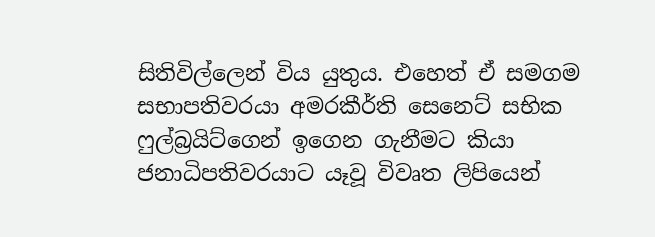සිතිවිල්ලෙන් විය යුතුය. එහෙත් ඒ සමගම සභාපතිවරයා අමරකීර්ති සෙනෙට්‌ සභික ෆුල්බ්‍රයිට්‌ගෙන් ඉගෙන ගැනීමට කියා ජනාධිපතිවරයාට යෑවූ විවෘත ලිපියෙන්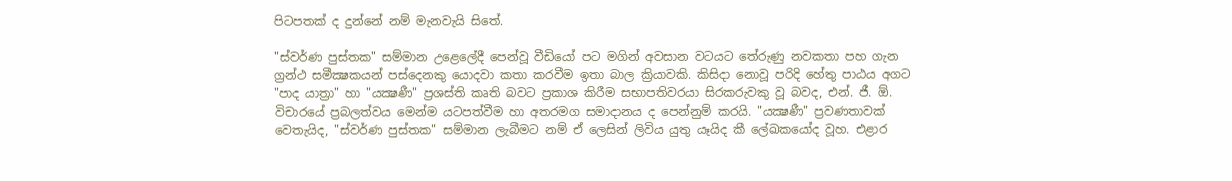පිටපතක්‌ ද දුන්නේ නම් මැනවැයි සිතේ.

"ස්‌වර්ණ පුස්‌තක" සම්මාන උළෙලේදී පෙන්වූ වීඩියෝ පට මගින් අවසාන වටයට තේරුණු නවකතා පහ ගැන ග්‍රන්ථ සමීක්‍ෂකයන් පස්‌දෙනකු යොදවා කතා කරවීම ඉතා බාල ක්‍රියාවකි. කිසිදා නොවූ පරිදි හේතු පාඨය අගට "පාද යාත්‍රා" හා "යක්‍ෂණී" ප්‍රශස්‌ති කෘති බවට ප්‍රකාශ කිරීම සභාපතිවරයා සිරකරුවකු වූ බවද, එන්. ජී. ඕ. විචාරයේ ප්‍රබලත්වය මෙන්ම යටපත්වීම හා අතරමග සමාදානය ද පෙන්නුම් කරයි. "යක්‍ෂණී" ප්‍රවණතාවක්‌ වෙතැයිද, "ස්‌වර්ණ පුස්‌තක" සම්මාන ලැබීමට නම් ඒ ලෙසින් ලිවිය යුතු යෑයිද කී ලේඛකයෝද වූහ. එළාර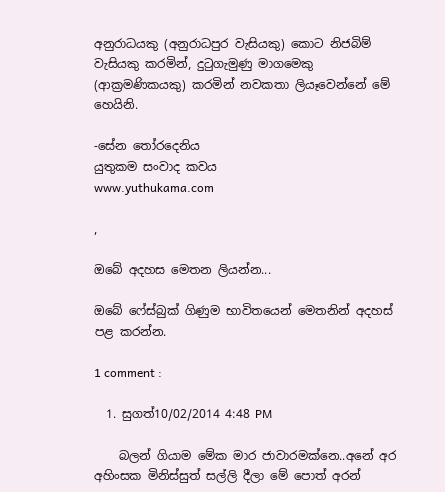අනුරාධයකු (අනුරාධපුර වැසියකු) කොට නිජබිම් වැසියකු කරමින්, දුටුගැමුණු මාගමෙකු (ආක්‍රමණිකයකු) කරමින් නවකතා ලියෑවෙන්නේ මේ හෙයිනි.

-සේන තෝරදෙනිය
යුතුකම සංවාද කවය
www.yuthukama.com

,

ඔබේ අදහස මෙතන ලියන්න...

ඔබේ ෆේස්බුක් ගිණුම භාවිතයෙන් මෙතනින් අදහස් පළ කරන්න.

1 comment :

  1. සුගත්10/02/2014 4:48 PM

    බලන් ගියාම මේක මාර ජාවාරමක්නෙ..අනේ අර අහිංසක මිනිස්සුත් සල්ලි දීලා මේ පොත් අරන්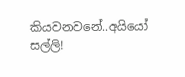කියවනවනේ..අයියෝ සල්ලි!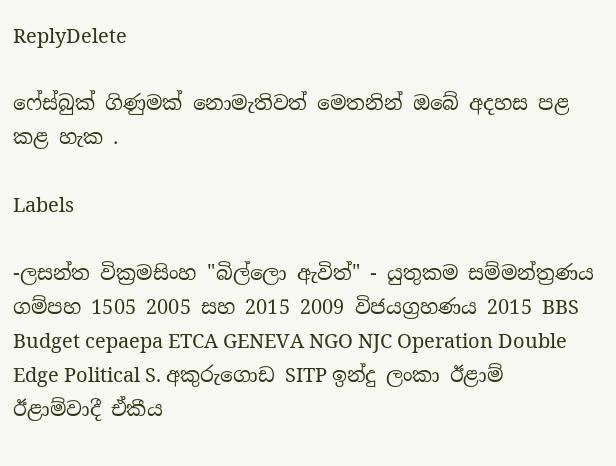ReplyDelete

ෆේස්බුක් ගිණුමක් නොමැතිවත් මෙතනින් ඔබේ අදහස පළ කළ හැක .

Labels

-ලසන්ත වික්‍රමසිංහ "බිල්ලො ඇවිත්" - යුතුකම සම්මන්ත්‍රණය ගම්පහ 1505 2005 සහ 2015 2009 විජයග්‍රහණය 2015 BBS Budget cepaepa ETCA GENEVA NGO NJC Operation Double Edge Political S. අකුරුගොඩ SITP ඉන්දු ලංකා ඊළාම් ඊළාම්වාදී ඒකීය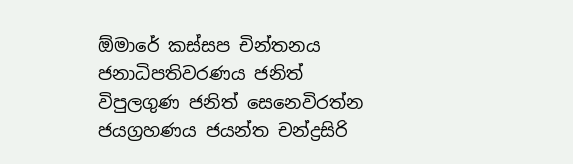ඕමාරේ කස්‌සප චින්තනය ජනාධිපතිවරණය ජනිත් විපුලගුණ ජනිත් සෙනෙවිරත්න ජයග්‍රහණය ජයන්ත චන්ද්‍රසිරි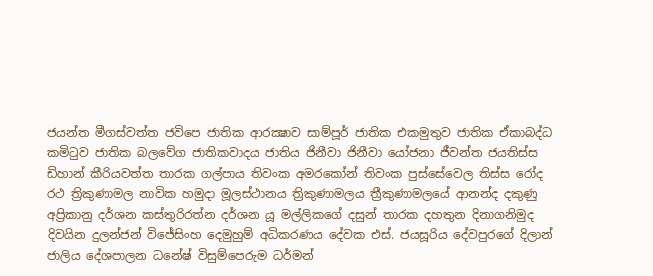ජයන්ත මීගස්වත්ත ජවිපෙ ජාතික ආරක්‍ෂාව සාම්පූර් ජාතික එකමුතුව ජාතික ඒකාබද්ධ කමිටුව ජාතික බලවේග ජාතිකවාදය ජාතිය ජිනීවා ජිනීවා යෝජනා ජීවන්ත ජයතිස්ස ඩිහාන් කීරියවත්ත තාරක ගල්පාය තිවංක අමරකෝන් තිවංක පුස්සේවෙල තිස්‌ස රෝද රථ ත්‍රිකුණාමල නාවික හමුදා මූලස්‌ථානය ත්‍රිකුණාමලය ත්‍රීකුණාමලයේ ආනන්ද දකුණු අප්‍රිකානු දර්ශන කස්තුරිරත්න දර්ශන යූ මල්ලිකගේ දසුන් තාරක දහතුන දිනාගනිමුද දිවයින දුලන්ජන් විජේසිංහ දෙමුහුම් අධිකරණය දේවක එස්. ජයසූරිය දේවපුරගේ දිලාන් ජාලිය දේශපාලන ධනේෂ් විසුම්පෙරුම ධර්මන්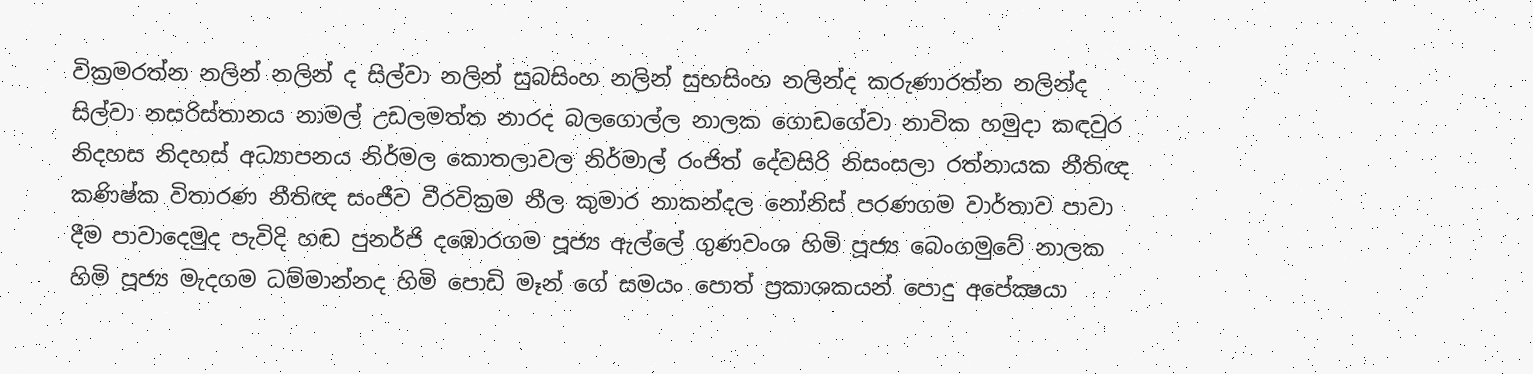වික්‍රමරත්න නලින් නලින් ද සිල්වා නලින් සුබසිංහ නලින් සුභසිංහ නලින්ද කරුණාරත්න නලින්ද සිල්වා නසරිස්‌තානය නාමල් උඩලමත්ත නාරද බලගොල්ල නාලක ගොඩගේවා නාවික හමුදා කඳවුර නිදහස නිදහස් අධ්‍යාපනය නිර්මල කොතලාවල නිර්මාල් රංජිත් දේවසිරි නිසංසලා රත්නායක නීතිඥ කණිෂ්ක විතාරණ නීතිඥ සංජීව වීරවික්‍රම නීල කුමාර නාකන්දල නෝනිස් පරණගම වාර්තාව පාවා දීම පාවාදෙමුද පැවිදි හඬ පුනර්ජි දඹොරගම පූජ්‍ය ඇල්ලේ ගුණවංශ හිමි පූජ්‍ය බෙංගමුවේ නාලක හිමි පූජ්‍ය මැදගම ධම්මාන්නද හිමි පොඩි මෑන් ගේ සමයං පොත් ප්‍රකාශකයන් පොදු අපේක්‍ෂයා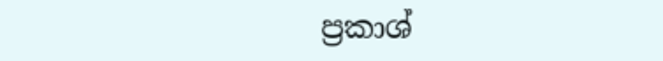ප්‍රකාශ්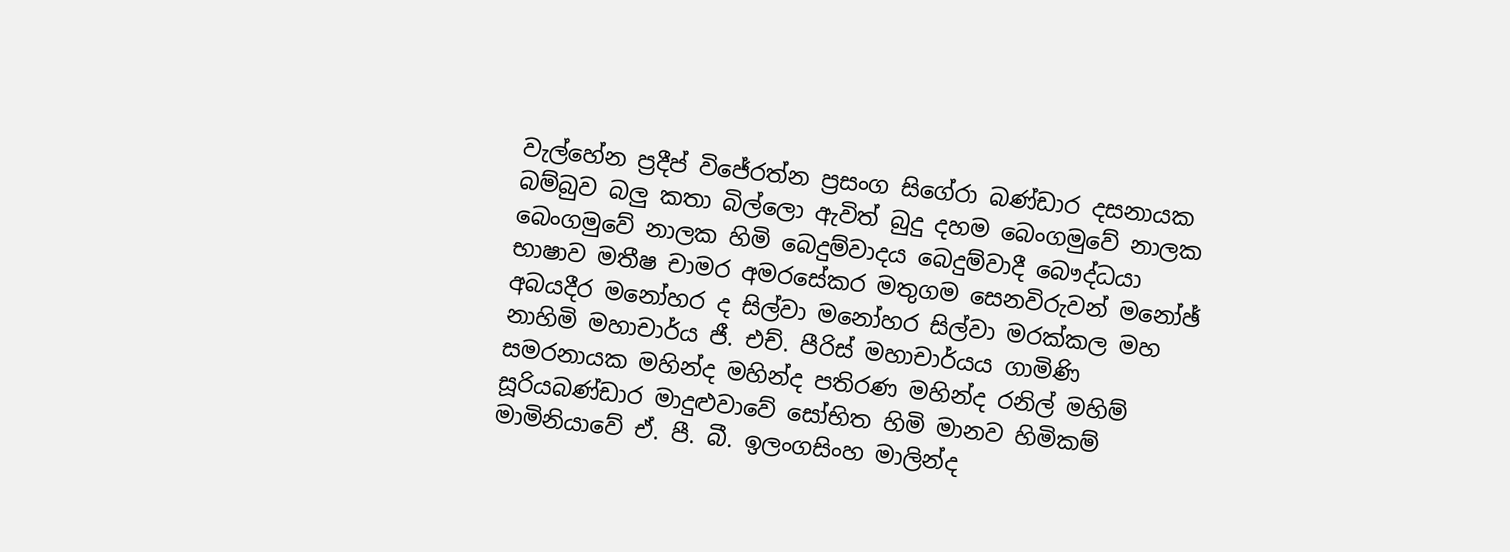වැල්හේන ප්‍රදීප් විජේරත්න ප්‍රසංග සිගේරා බණ්ඩාර දසනායක බම්බුව බලු කතා බිල්ලො ඇවිත් බුදු දහම බෙංගමුවේ නාලක බෙංගමුවේ නාලක හිමි බෙදුම්වාදය බෙදුම්වාදී බෞද්ධයා භාෂාව මතීෂ චාමර අමරසේකර මතුගම සෙනවිරුවන් මනෝඡ් අබයදීර මනෝහර ද සිල්වා මනෝහර සිල්වා මරක්කල මහ නාහිමි මහාචාර්ය ජී. එච්. පීරිස් මහාචාර්යය ගාමිණි සමරනායක මහින්ද මහින්ද පතිරණ මහින්ද රනිල් මහිම් සූරියබණ්ඩාර මාදුළුවාවේ සෝභිත හිමි මානව හිමිකම් මාමිනියාවේ ඒ. පී. බී. ඉලංගසිංහ මාලින්ද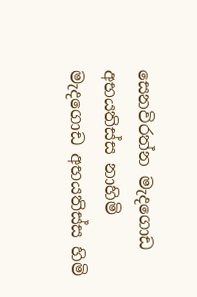සෙනවිරත්න මැදගොඩ අභයතිස්ස නාහිමි මැදගොඩ අභයතිස්ස හිමි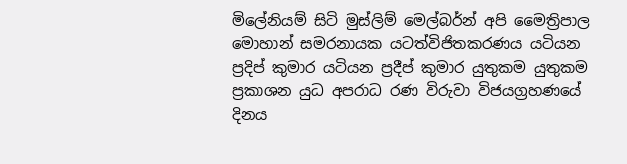මිලේනියම් සිටි මුස්‌ලිම් මෙල්බර්න් අපි මෛත්‍රිපාල මොහාන් සමරනායක යටත්විජිතකරණය යටියන ප්‍රදිප් කුමාර යටියන ප්‍රදීප් කුමාර යුතුකම යුතුකම ප්‍රකාශන යුධ අපරාධ රණ විරුවා විජයග්‍රහණයේ දිනය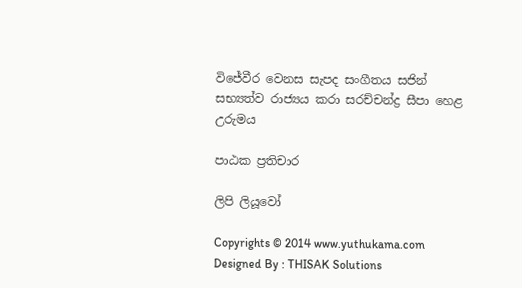විජේවීර වෙනස සැපද සංගීතය සජින් සභ්‍යත්ව රාජ්‍යය කරා සරච්චන්ද්‍ර සීපා හෙළ උරුමය

පාඨක ප්‍රතිචාර

ලිපි ලියූවෝ

Copyrights © 2014 www.yuthukama.com Designed By : THISAK Solutions